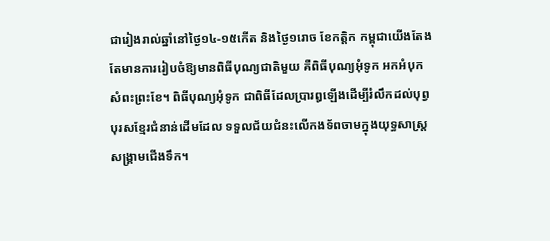ជារៀងរាល់ឆ្នាំនៅថ្ងៃ១៤-១៥កើត និងថ្ងៃ១រោច ខែកត្ដិក កម្ពុជាយើងតែងតែមានការរៀបចំឱ្យមានពិធីបុណ្យជាតិមួយ គឺពិធីបុណ្យអុំទូក អកអំបុក សំពះព្រះខែ។ ពិធីបុណ្យអុំទូក ជាពិធីដែលប្រារឰឡើងដើម្បីរំលឹកដល់បុព្វបុរសខ្មែរជំនាន់ដើមដែល ទទួលជ័យជំនះលើកងទ័ពចាមក្នុងយុទ្ធសាស្ដ្រសង្គ្រាមជើងទឹក។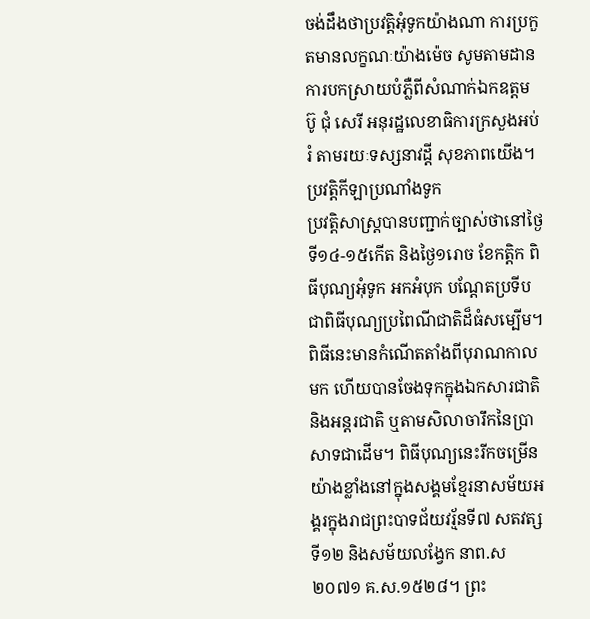ចង់ដឹងថាប្រវត្ដិអុំទូកយ៉ាងណា ការប្រកួតមានលក្ខណៈយ៉ាងម៉េច សូមតាមដានការបកស្រាយបំភ្លឺពីសំណាក់ឯកឧត្ដម ប៊ូ ជុំ សេរី អនុរដ្ឋលេខាធិការក្រសួងអប់រំ តាមរយៈទស្សនាវដ្ដី សុខភាពយើង។
ប្រវត្ដិកីឡាប្រណាំងទូក
ប្រវត្ដិសាស្ដ្របានបញ្ជាក់ច្បាស់ថានៅថ្ងៃទី១៤-១៥កើត និងថ្ងៃ១រោច ខែកត្ដិក ពិធីបុណ្យអុំទូក អកអំបុក បណ្ដែតប្រទីប ជាពិធីបុណ្យប្រពៃណីជាតិដ៏ធំសម្បើម។ ពិធីនេះមានកំណើតតាំងពីបុរាណកាលមក ហើយបានចែងទុកក្នុងឯកសារជាតិ និងអន្ដរជាតិ ឬតាមសិលាចារឹកនៃប្រាសាទជាដើម។ ពិធីបុណ្យនេះរីកចម្រើនយ៉ាងខ្លាំងនៅក្នុងសង្គមខ្មែរនាសម័យអង្គរក្នុងរាជព្រះបាទជ័យវរ្ម័នទី៧ សតវត្សទី១២ និងសម័យលង្វែក នាព.ស២០៧១ គ.ស.១៥២៨។ ព្រះ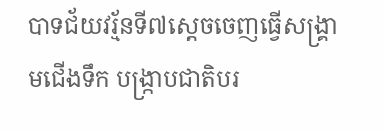បាទជ័យវរ្ម័នទី៧ស្ដេចចេញធ្វើសង្គ្រាមជើងទឹក បង្ក្រាបជាតិបរ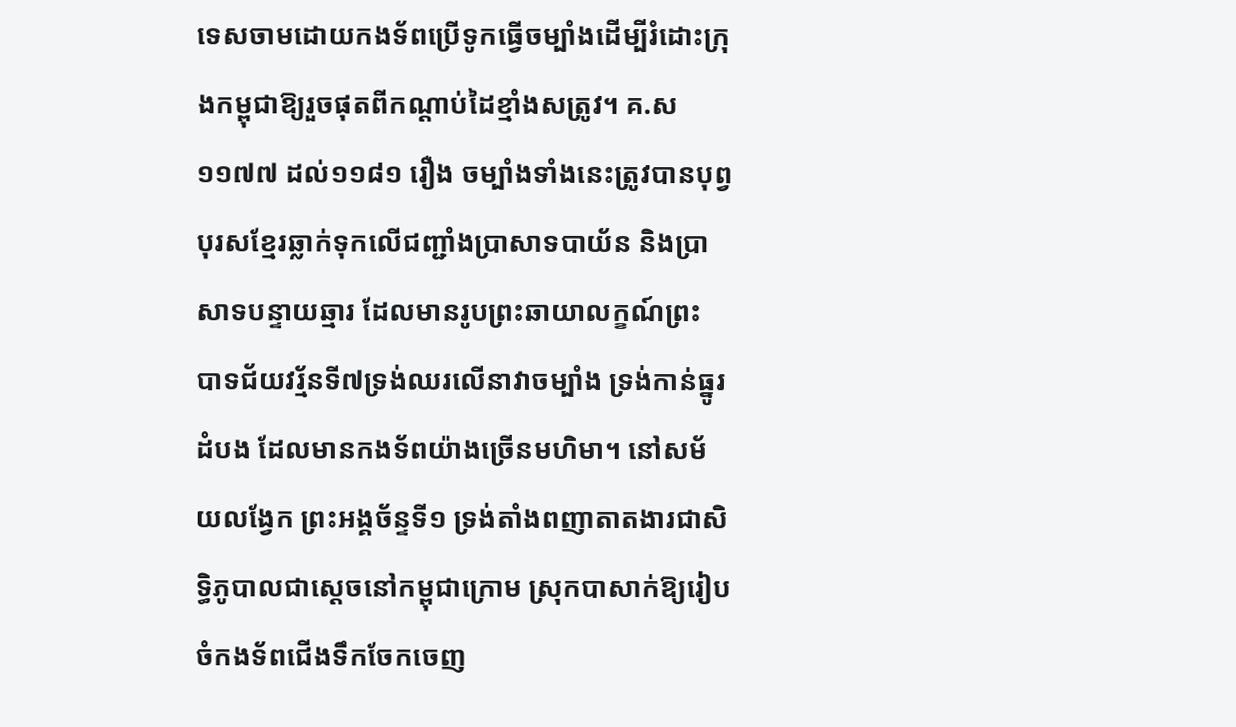ទេសចាមដោយកងទ័ពប្រើទូកធ្វើចម្បាំងដើម្បីរំដោះក្រុងកម្ពុជាឱ្យរួចផុតពីកណ្ដាប់ដៃខ្មាំងសត្រូវ។ គ.ស១១៧៧ ដល់១១៨១ រឿង ចម្បាំងទាំងនេះត្រូវបានបុព្វបុរសខ្មែរឆ្លាក់ទុកលើជញ្ជាំងប្រាសាទបាយ័ន និងប្រាសាទបន្ទាយឆ្មារ ដែលមានរូបព្រះឆាយាលក្ខណ៍ព្រះ បាទជ័យវរ្ម័នទី៧ទ្រង់ឈរលើនាវាចម្បាំង ទ្រង់កាន់ធ្នូរ ដំបង ដែលមានកងទ័ពយ៉ាងច្រើនមហិមា។ នៅសម័យលង្វែក ព្រះអង្គច័ន្ទទី១ ទ្រង់តាំងពញាតាតងារជាសិទ្ធិភូបាលជាស្ដេចនៅកម្ពុជាក្រោម ស្រុកបាសាក់ឱ្យរៀបចំកងទ័ពជើងទឹកចែកចេញ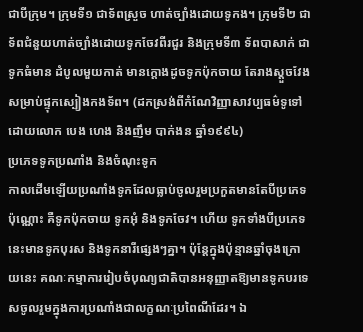ជាបីក្រុម។ ក្រុមទី១ ជាទ័ពស្រួច ហាត់ច្បាំងដោយទូកង។ ក្រុមទី២ ជាទ័ពជំនួយហាត់ច្បាំងដោយទូកចែវពីរជួរ និងក្រុមទី៣ ទ័ពបាសាក់ ជាទូកធំមាន ដំបូលមួយកាត់ មានក្ដោងដូចទូកប៉ុកចាយ តែរាងស្ដួចវែងសម្រាប់ផ្ទុកស្បៀងកងទ័ព។ (ដកស្រង់ពីកំណែវិញ្ញាសាវប្បធម៌ទូទៅ ដោយលោក បេង ហេង និងញឹម បាក់ងន ឆ្នាំ១៩៩៤)
ប្រភេទទូកប្រណាំង និងចំណុះទូក
កាលដើមឡើយប្រណាំងទូកដែលធ្លាប់ចូលរួមប្រកួតមានតែបីប្រភេទប៉ុណ្ណោះ គឺទូកប៉ុកចាយ ទូកអុំ និងទូកចែវ។ ហើយ ទូកទាំងបីប្រភេទនេះមានទូកបុរស និងទូកនារីផ្សេងៗគ្នា។ ប៉ុន្ដែក្នុងប៉ុន្មានឆ្នាំចុងក្រោយនេះ គណៈកម្មាការរៀបចំបុណ្យជាតិបានអនុញ្ញាតឱ្យមានទូកបរទេសចូលរួមក្នុងការប្រណាំងជាលក្ខណៈប្រពៃណីដែរ។ ឯ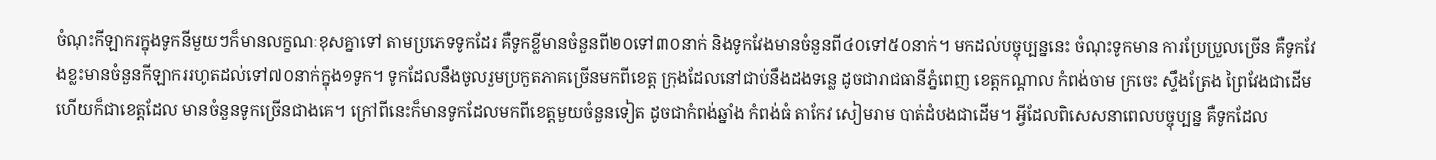ចំណុះកីឡាករក្នុងទូកនីមួយៗក៏មានលក្ខណៈខុសគ្នាទៅ តាមប្រភេទទូកដែរ គឺទូកខ្លីមានចំនួនពី២០ទៅ៣០នាក់ និងទូកវែងមានចំនួនពី៤០ទៅ៥០នាក់។ មកដល់បច្ចុប្បន្ននេះ ចំណុះទូកមាន ការប្រែប្រួលច្រើន គឺទូកវែងខ្លះមានចំនួនកីឡាកររហូតដល់ទៅ៧០នាក់ក្នុង១ទូក។ ទូកដែលនឹងចូលរួមប្រកួតភាគច្រើនមកពីខេត្ដ ក្រុងដែលនៅជាប់នឹងដងទន្លេ ដូចជារាជធានីភ្នំពេញ ខេត្ដកណ្ដាល កំពង់ចាម ក្រចេះ ស្ទឹងត្រែង ព្រៃវែងជាដើម ហើយក៏ជាខេត្ដដែល មានចំនួនទូកច្រើនជាងគេ។ ក្រៅពីនេះក៏មានទូកដែលមកពីខេត្ដមួយចំនួនទៀត ដូចជាកំពង់ឆ្នាំង កំពង់ធំ តាកែវ សៀមរាម បាត់ដំបងជាដើម។ អ្វីដែលពិសេសនាពេលបច្ចុប្បន្ន គឺទូកដែល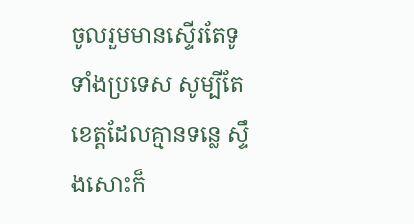ចូលរួមមានស្ទើរតែទូទាំងប្រទេស សូម្បីតែខេត្ដដែលគ្មានទន្លេ ស្ទឹងសោះក៏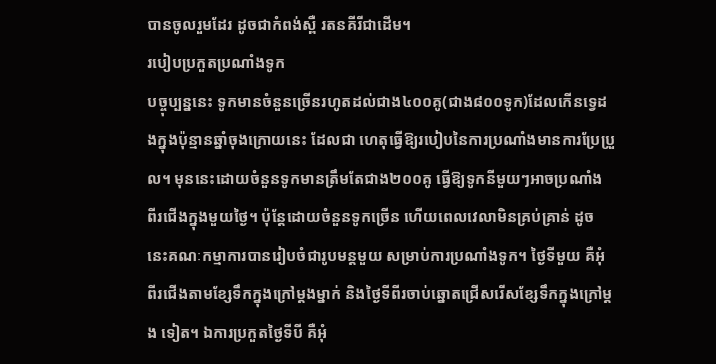បានចូលរួមដែរ ដូចជាកំពង់ស្ពឺ រតនគីរីជាដើម។
របៀបប្រកួតប្រណាំងទូក
បច្ចុប្បន្ននេះ ទូកមានចំនួនច្រើនរហូតដល់ជាង៤០០គូ(ជាង៨០០ទូក)ដែលកើនទ្វេដងក្នុងប៉ុន្មានឆ្នាំចុងក្រោយនេះ ដែលជា ហេតុធ្វើឱ្យរបៀបនៃការប្រណាំងមានការប្រែប្រួល។ មុននេះដោយចំនួនទូកមានត្រឹមតែជាង២០០គូ ធ្វើឱ្យទូកនីមួយៗអាចប្រណាំង ពីរជើងក្នុងមួយថ្ងៃ។ ប៉ុន្ដែដោយចំនួនទូកច្រើន ហើយពេលវេលាមិនគ្រប់គ្រាន់ ដូចនេះគណៈកម្មាការបានរៀបចំជារូបមន្ដមួយ សម្រាប់ការប្រណាំងទូក។ ថ្ងៃទីមួយ គឺអុំពីរជើងតាមខ្សែទឹកក្នុងក្រៅម្ដងម្នាក់ និងថ្ងៃទីពីរចាប់ឆ្នោតជ្រើសរើសខ្សែទឹកក្នុងក្រៅម្ដង ទៀត។ ឯការប្រកួតថ្ងៃទីបី គឺអុំ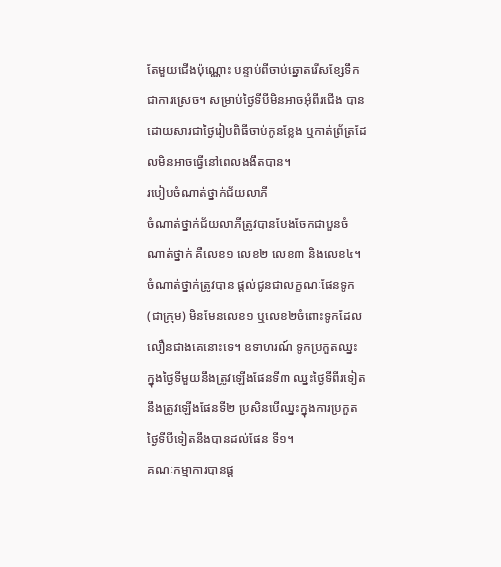តែមួយជើងប៉ុណ្ណោះ បន្ទាប់ពីចាប់ឆ្នោតរើសខ្សែទឹកជាការស្រេច។ សម្រាប់ថ្ងៃទីបីមិនអាចអុំពីរជើង បាន ដោយសារជាថ្ងៃរៀបពិធីចាប់កូនខ្លែង ឬកាត់ព្រ័ត្រដែលមិនអាចធ្វើនៅពេលងងឹតបាន។
របៀបចំណាត់ថ្នាក់ជ័យលាភី
ចំណាត់ថ្នាក់ជ័យលាភីត្រូវបានបែងចែកជាបួនចំណាត់ថ្នាក់ គឺលេខ១ លេខ២ លេខ៣ និងលេខ៤។ ចំណាត់ថ្នាក់ត្រូវបាន ផ្ដល់ជូនជាលក្ខណៈផែនទូក(ជាក្រុម) មិនមែនលេខ១ ឬលេខ២ចំពោះទូកដែលលឿនជាងគេនោះទេ។ ឧទាហរណ៍ ទូកប្រកួតឈ្នះ ក្នុងថ្ងៃទីមួយនឹងត្រូវឡើងផែនទី៣ ឈ្នះថ្ងៃទីពីរទៀតនឹងត្រូវឡើងផែនទី២ ប្រសិនបើឈ្នះក្នុងការប្រកួតថ្ងៃទីបីទៀតនឹងបានដល់ផែន ទី១។
គណៈកម្មាការបានផ្ដ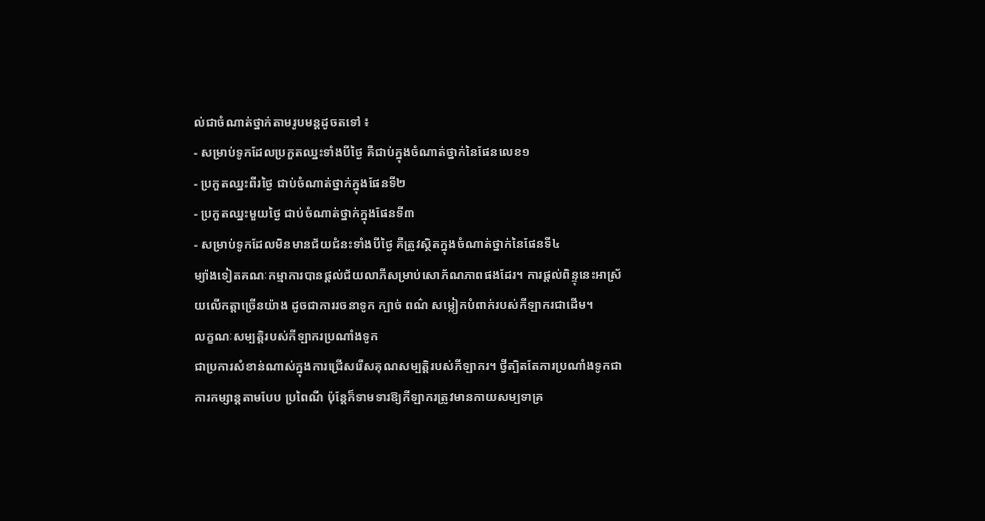ល់ជាចំណាត់ថ្នាក់តាមរូបមន្ដដូចតទៅ ៖
- សម្រាប់ទូកដែលប្រកួតឈ្នះទាំងបីថ្ងៃ គឺជាប់ក្នុងចំណាត់ថ្នាក់នៃផែនលេខ១
- ប្រកួតឈ្នះពីរថ្ងៃ ជាប់ចំណាត់ថ្នាក់ក្នុងផែនទី២
- ប្រកួតឈ្នះមួយថ្ងៃ ជាប់ចំណាត់ថ្នាក់ក្នុងផែនទី៣
- សម្រាប់ទូកដែលមិនមានជ័យជំនះទាំងបីថ្ងៃ គឺត្រូវស្ថិតក្នុងចំណាត់ថ្នាក់នៃផែនទី៤
ម្យ៉ាងទៀតគណៈកម្មាការបានផ្ដល់ជ័យលាភីសម្រាប់សោភ័ណភាពផងដែរ។ ការផ្ដល់ពិន្ទុនេះអាស្រ័យលើកត្ដាច្រើនយ៉ាង ដូចជាការរចនាទូក ក្បាច់ ពណ៌ សម្លៀកបំពាក់របស់កីឡាករជាដើម។
លក្ខណៈសម្បត្ដិរបស់កីឡាករប្រណាំងទូក
ជាប្រការសំខាន់ណាស់ក្នុងការជ្រើសរើសគុណសម្បត្ដិរបស់កីឡាករ។ ថ្វីត្បិតតែការប្រណាំងទូកជាការកម្សាន្ដតាមបែប ប្រពៃណី ប៉ុន្ដែក៏ទាមទារឱ្យកីឡាករត្រូវមានកាយសម្បទាគ្រ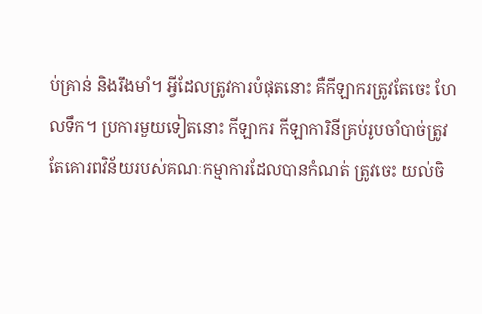ប់គ្រាន់ និងរឹងមាំ។ អ្វីដែលត្រូវការបំផុតនោះ គឺកីឡាករត្រូវតែចេះ ហែលទឹក។ ប្រការមួយទៀតនោះ កីឡាករ កីឡាការិនីគ្រប់រូបចាំបាច់ត្រូវតែគោរពវិន័យរបស់គណៈកម្មាការដែលបានកំណត់ ត្រូវចេះ យល់ចិ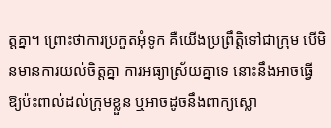ត្ដគ្នា។ ព្រោះថាការប្រកួតអុំទូក គឺយើងប្រព្រឹត្ដិទៅជាក្រុម បើមិនមានការយល់ចិត្ដគ្នា ការអធ្យាស្រ័យគ្នាទេ នោះនឹងអាចធ្វើ ឱ្យប៉ះពាល់ដល់ក្រុមខ្លួន ឬអាចដូចនឹងពាក្យស្លោ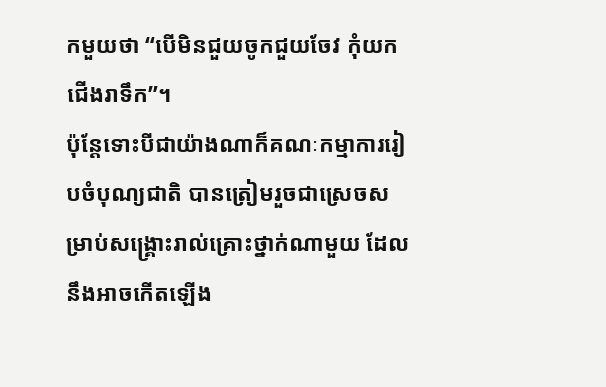កមួយថា “បើមិនជួយចូកជួយចែវ កុំយកជើងរាទឹក”។
ប៉ុន្ដែទោះបីជាយ៉ាងណាក៏គណៈកម្មាការរៀបចំបុណ្យជាតិ បានត្រៀមរួចជាស្រេចសម្រាប់សង្គ្រោះរាល់គ្រោះថ្នាក់ណាមួយ ដែលនឹងអាចកើតឡើង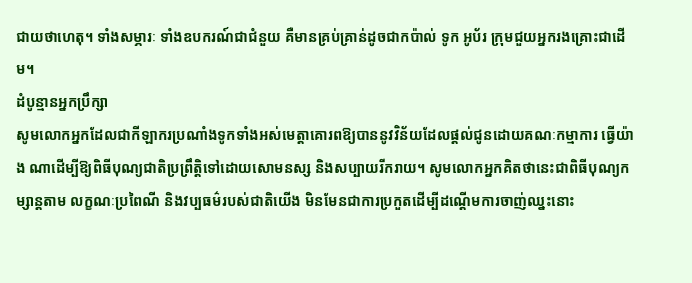ជាយថាហេតុ។ ទាំងសម្ភារៈ ទាំងឧបករណ៍ជាជំនួយ គឺមានគ្រប់គ្រាន់ដូចជាកប៉ាល់ ទូក អូប័រ ក្រុមជួយអ្នករងគ្រោះជាដើម។
ដំបូន្មានអ្នកប្រឹក្សា
សូមលោកអ្នកដែលជាកីឡាករប្រណាំងទូកទាំងអស់មេត្ដាគោរពឱ្យបាននូវវិន័យដែលផ្ដល់ជូនដោយគណៈកម្មាការ ធ្វើយ៉ាង ណាដើម្បីឱ្យពិធីបុណ្យជាតិប្រព្រឹត្ដិទៅដោយសោមនស្ស និងសប្បាយរីករាយ។ សូមលោកអ្នកគិតថានេះជាពិធីបុណ្យកម្សាន្ដតាម លក្ខណៈប្រពៃណី និងវប្បធម៌របស់ជាតិយើង មិនមែនជាការប្រកួតដើម្បីដណ្ដើមការចាញ់ឈ្នះនោះ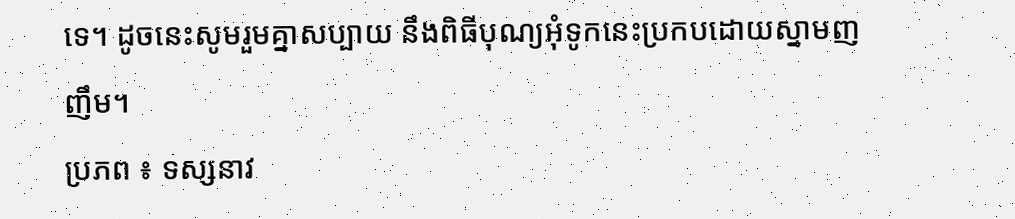ទេ។ ដូចនេះសូមរួមគ្នាសប្បាយ នឹងពិធីបុណ្យអុំទូកនេះប្រកបដោយស្នាមញញឹម។
ប្រភព ៖ ទស្សនាវ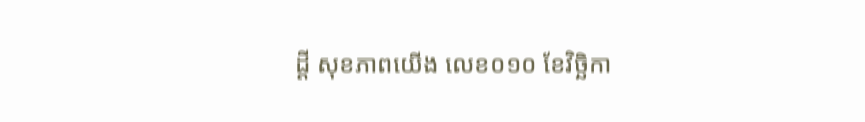ដ្តី សុខភាពយើង លេខ០១០ ខែវិច្ឆិកា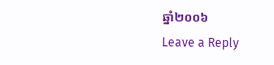ឆ្នាំ២០០៦
Leave a Reply